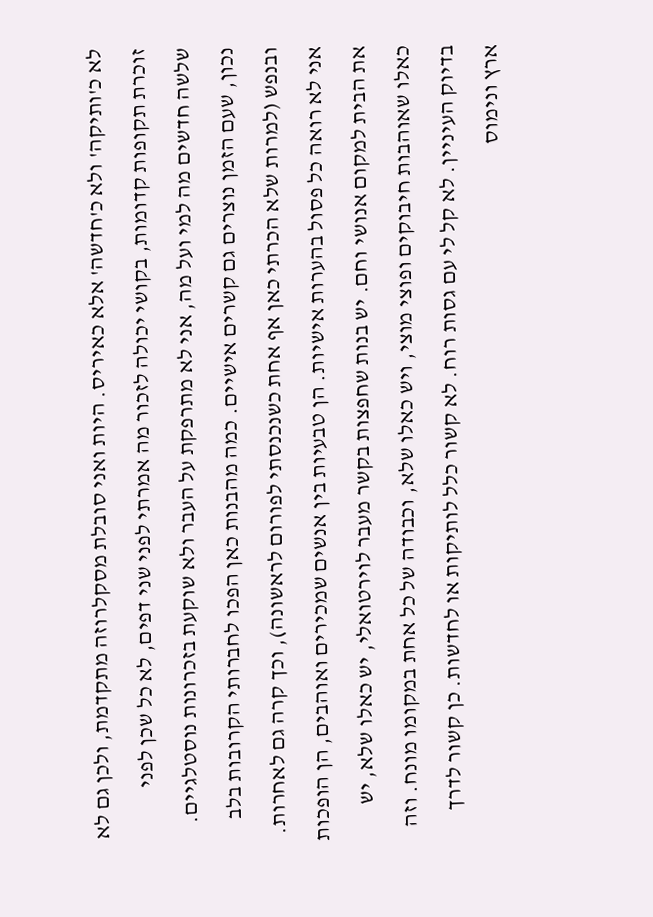לא כ'ותיקה' ולא כ'חדשה' אלא כאיריס. היות ואני סובלת מסקלרוזה מתקדמת, ולכן גם לא זוכרת תקופות קדומות, בקושי יכולה לזכור מה אמרתי לפני שני דפים, לא כל שכן לפני שלשה חדשים מה למי ועל מה, אני לא מתרפקת על העבר ולא שוקעת בזכרונות נוסטלגיים.
נכון, שעם הזמן נוצרים גם קשרים אישיים. כמה מהבנות כאן הפכו לחברותי הקרובות בלב ובנפש (למרות שלא הכרתי כאן אף אחת כשנכנסתי לפורום לראשונה), וכך קרה גם לאחרות. אני לא רואה כל פסול בהערות אישיות. הן טבעיות בין אנשים שמכירים ואוהבים, הן הופכות את הבית למקום אנושי וחם. יש בנות שחפצות בקשר מעבר לוירטואלי, יש כאלו שלא, יש כאלו שאוהבות חיבוקים ופוצי מוצי, ויש כאלו שלא, וכבודה של כל אחת במקומו מונח. וזה בדיוק העיניין. לא קל לי עם גסות רוח. לא קשור כלל לותיקות או לחדשות. כן קשור לדרך ארץ ונימוס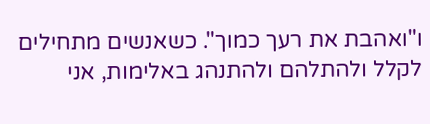ו"ואהבת את רעך כמוך". כשאנשים מתחילים לקלל ולהתלהם ולהתנהג באלימות, אני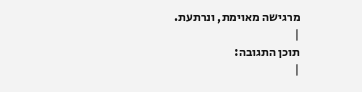מרגישה מאוימת, ונרתעת.
|
תוכן התגובה:
|